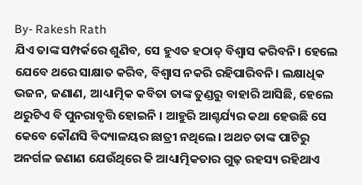By- Rakesh Rath
ଯିଏ ତାଙ୍କ ସମ୍ପର୍କରେ ଶୁଣିବ, ସେ ହୁଏତ ହଠାତ୍ ବିଶ୍ବାସ କରିବନି। ହେଲେ ଯେବେ ଥରେ ସାକ୍ଷାତ କରିବ, ବିଶ୍ବାସ ନକରି ରହିପାରିବନି। ଲକ୍ଷାଧିକ ଭଜନ, ଜଣାଣ, ଆଧ୍ୟାତ୍ମିକ କବିତା ତାଙ୍କ ତୁଣ୍ଡରୁ ବାହାରି ଆସିଛି, ହେଲେ ଥରୁଟିଏ ବି ପୁନରାବୃତ୍ତି ହୋଇନି । ଆହୁରି ଆଶ୍ଚର୍ଯ୍ୟର କଥା ହେଉଛି ସେ କେବେ କୌଣସି ବିଦ୍ୟାଳୟର ଛାତ୍ରୀ ନଥିଲେ। ଅଥଚ ତାଙ୍କ ପାଟିରୁ ଅନର୍ଗଳ ଜଣାଣ ଯେଉଁଥିରେ କି ଆଧ୍ୟାତ୍ମିକତାର ଗୁଢ଼ ରହସ୍ୟ ରହିଥାଏ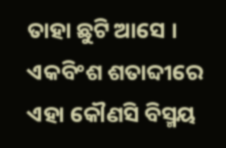ତାହା ଛୁଟି ଆସେ । ଏକବିଂଶ ଶତାବ୍ଦୀରେ ଏହା କୌଣସି ବିସ୍ମୟ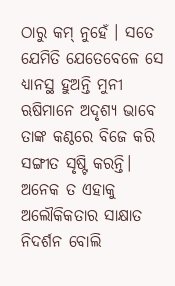ଠାରୁ କମ୍ ନୁହେଁ । ସତେ ଯେମିତି ଯେତେବେଳେ ସେ ଧ୍ୟାନସ୍ଥ ହୁଅନ୍ତି ମୁନୀ ଋଷିମାନେ ଅଦୃଶ୍ୟ ଭାବେ ତାଙ୍କ କଣ୍ଠରେ ବିଜେ କରି ସଙ୍ଗୀତ ସୃଷ୍ଟି କରନ୍ତି। ଅନେକ ତ ଏହାକୁ ଅଲୌକିକତାର ସାକ୍ଷାତ ନିଦର୍ଶନ ବୋଲି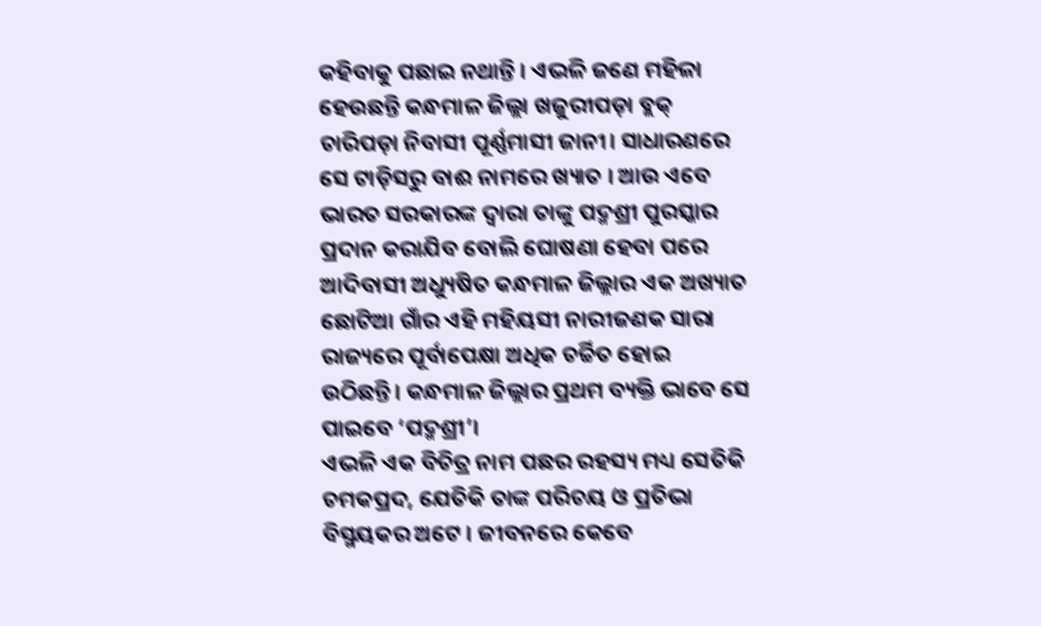କହିବାକୁ ପଛାଇ ନଥାନ୍ତି । ଏଭଳି ଜଣେ ମହିଳା ହେଉଛନ୍ତି କନ୍ଧମାଳ ଜିଲ୍ଲା ଖଜୁରୀପଡ଼ା ବ୍ଲକ୍ ଚାରିପଡ଼ା ନିବାସୀ ପୂର୍ଣ୍ଣମାସୀ ଜାନୀ। ସାଧାରଣରେ ସେ ଟାଡ଼ିସରୁ ବାଈ ନାମରେ ଖ୍ୟାତ । ଆଉ ଏବେ ଭାରତ ସରକାରଙ୍କ ଦ୍ବାରା ତାଙ୍କୁ ପଦ୍ମଶ୍ରୀ ପୁରସ୍କାର ପ୍ରଦାନ କରାଯିବ ବୋଲି ଘୋଷଣା ହେବା ପରେ ଆଦିବାସୀ ଅଧ୍ୟୁଷିତ କନ୍ଧମାଳ ଜିଲ୍ଲାର ଏକ ଅଖ୍ୟାତ ଛୋଟିଆ ଗାଁର ଏହି ମହିୟସୀ ନାରୀଜଣକ ସାରା ରାଜ୍ୟରେ ପୂର୍ବାପେକ୍ଷା ଅଧିକ ଚର୍ଚ୍ଚିତ ହୋଇ ଉଠିଛନ୍ତି। କନ୍ଧମାଳ ଜିଲ୍ଲାର ପ୍ରଥମ ବ୍ୟକ୍ତି ଭାବେ ସେ ପାଇବେ ‘ପଦ୍ମଶ୍ରୀ’।
ଏଭଳି ଏକ ବିଚିତ୍ର ନାମ ପଛର ରହସ୍ୟ ମଧ୍ୟ ସେତିକି ଚମକପ୍ରଦ, ଯେତିକି ତାଙ୍କ ପରିଚୟ ଓ ପ୍ରତିଭା ବିସ୍ମୟକର ଅଟେ । ଜୀବନରେ କେବେ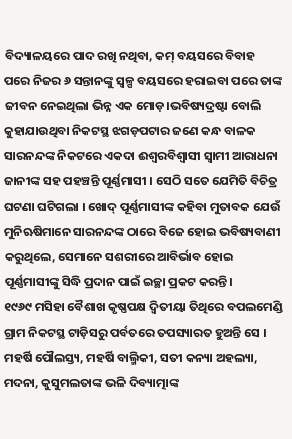ବିଦ୍ୟାଳୟରେ ପାଦ ରଖି ନଥିବା, କମ୍ ବୟସରେ ବିବାହ ପରେ ନିଜର ୬ ସନ୍ତାନଙ୍କୁ ସ୍ବଳ୍ପ ବୟସରେ ହରାଇବା ପରେ ତାଙ୍କ ଜୀବନ ନେଇଥିଲା ଭିନ୍ନ ଏକ ମୋଡ଼।ଭବିଷ୍ୟଦ୍ରଷ୍ଟା ବୋଲି କୁହାଯାଉଥିବା ନିକଟସ୍ଥ ଝଗଡ଼ପଟାର ଜଣେ କନ୍ଧ ବାଳକ ସାରନନ୍ଦଙ୍କ ନିକଟରେ ଏକଦା ଈଶ୍ବରବିଶ୍ବାସୀ ସ୍ବାମୀ ଆରାଧନା ଜାନୀଙ୍କ ସହ ପହଞ୍ଚନ୍ତି ପୂର୍ଣ୍ଣମାସୀ । ସେଠି ସତେ ଯେମିତି ବିଚିତ୍ର ଘଟଣା ଘଟିଗଲା । ଖୋଦ୍ ପୂର୍ଣ୍ଣମାସୀଙ୍କ କହିବା ମୁତାବକ ଯେଉଁ ମୁନିଋଷିମାନେ ସାରନନ୍ଦଙ୍କ ଠାରେ ବିଜେ ହୋଇ ଭବିଷ୍ୟବାଣୀ କରୁଥିଲେ, ସେମାନେ ସଶରୀରେ ଆବିର୍ଭାବ ହୋଇ ପୂର୍ଣ୍ଣମାସୀଙ୍କୁ ସିଦ୍ଧି ପ୍ରଦାନ ପାଇଁ ଇଚ୍ଛା ପ୍ରକଟ କରନ୍ତି।
୧୯୬୯ ମସିହା ବୈଶାଖ କୃଷ୍ଣପକ୍ଷ ଦ୍ଵିତୀୟା ତିଥିରେ ବପଲମେଣ୍ଡି ଗ୍ରାମ ନିକଟସ୍ଥ ଟାଡ଼ିସରୁ ପର୍ବତରେ ତପସ୍ୟାରତ ହୁଅନ୍ତି ସେ । ମହର୍ଷି ପୌଲସ୍ତ୍ୟ, ମହର୍ଷି ବାଲ୍ମିକୀ, ସତୀ କନ୍ୟା ଅହଲ୍ୟା, ମଦନା, କୁସୁମଲତାଙ୍କ ଭଳି ଦିବ୍ୟାତ୍ମାଙ୍କ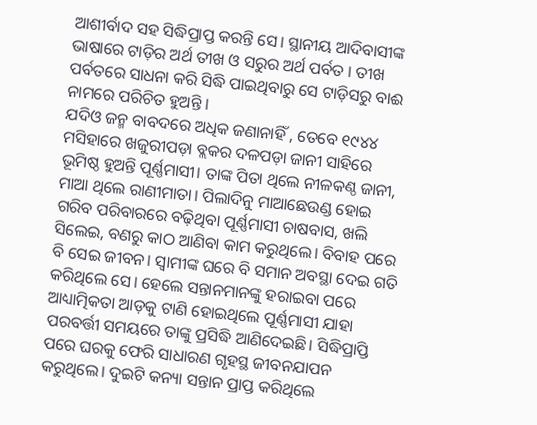ଆଶୀର୍ବାଦ ସହ ସିଦ୍ଧିପ୍ରାପ୍ତ କରନ୍ତି ସେ। ସ୍ଥାନୀୟ ଆଦିବାସୀଙ୍କ ଭାଷାରେ ଟାଡ଼ିର ଅର୍ଥ ତୀଖ ଓ ସରୁର ଅର୍ଥ ପର୍ବତ । ତୀଖ ପର୍ବତରେ ସାଧନା କରି ସିଦ୍ଧି ପାଇଥିବାରୁ ସେ ଟାଡ଼ିସରୁ ବାଈ ନାମରେ ପରିଚିତ ହୁଅନ୍ତି ।
ଯଦିଓ ଜନ୍ମ ବାବଦରେ ଅଧିକ ଜଣାନାହିଁ , ତେବେ ୧୯୪୪ ମସିହାରେ ଖଜୁରୀପଡ଼ା ବ୍ଲକର ଦଳପଡ଼ା ଜାନୀ ସାହିରେ ଭୂମିଷ୍ଠ ହୁଅନ୍ତି ପୂର୍ଣ୍ଣମାସୀ। ତାଙ୍କ ପିତା ଥିଲେ ନୀଳକଣ୍ଠ ଜାନୀ, ମାଆ ଥିଲେ ରାଣୀମାତା। ପିଲାଦିନୁ ମାଆଛେଉଣ୍ଡ ହୋଇ ଗରିବ ପରିବାରରେ ବଢ଼ିଥିବା ପୂର୍ଣ୍ଣମାସୀ ଚାଷବାସ, ଖଲି ସିଲେଇ, ବଣରୁ କାଠ ଆଣିବା କାମ କରୁଥିଲେ। ବିବାହ ପରେ ବି ସେଇ ଜୀବନ। ସ୍ୱାମୀଙ୍କ ଘରେ ବି ସମାନ ଅବସ୍ଥା ଦେଇ ଗତି କରିଥିଲେ ସେ। ହେଲେ ସନ୍ତାନମାନଙ୍କୁ ହରାଇବା ପରେ ଆଧ୍ୟାତ୍ମିକତା ଆଡ଼କୁ ଟାଣି ହୋଇଥିଲେ ପୂର୍ଣ୍ଣମାସୀ ଯାହା ପରବର୍ତ୍ତୀ ସମୟରେ ତାଙ୍କୁ ପ୍ରସିଦ୍ଧି ଆଣିଦେଇଛି। ସିଦ୍ଧିପ୍ରାପ୍ତି ପରେ ଘରକୁ ଫେରି ସାଧାରଣ ଗୃହସ୍ଥ ଜୀବନଯାପନ କରୁଥିଲେ। ଦୁଇଟି କନ୍ୟା ସନ୍ତାନ ପ୍ରାପ୍ତ କରିଥିଲେ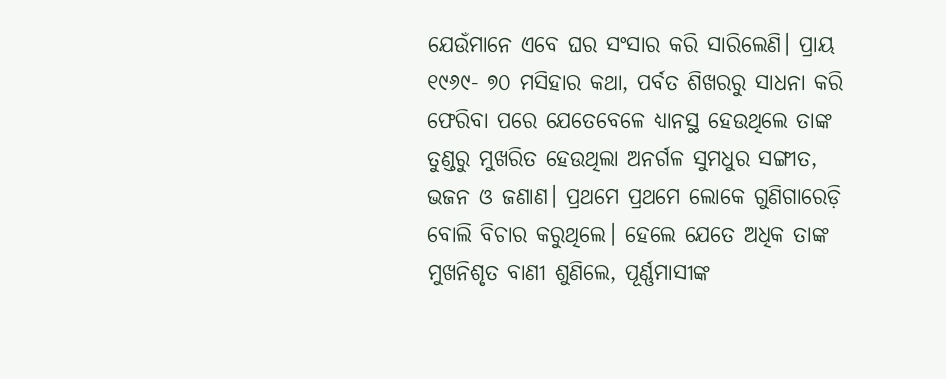ଯେଉଁମାନେ ଏବେ ଘର ସଂସାର କରି ସାରିଲେଣି। ପ୍ରାୟ ୧୯୬୯- ୭୦ ମସିହାର କଥା, ପର୍ବତ ଶିଖରରୁ ସାଧନା କରି ଫେରିବା ପରେ ଯେତେବେଳେ ଧ୍ୟାନସ୍ଥ ହେଉଥିଲେ ତାଙ୍କ ତୁଣ୍ଡରୁ ମୁଖରିତ ହେଉଥିଲା ଅନର୍ଗଳ ସୁମଧୁର ସଙ୍ଗୀତ, ଭଜନ ଓ ଜଣାଣ। ପ୍ରଥମେ ପ୍ରଥମେ ଲୋକେ ଗୁଣିଗାରେଡ଼ି ବୋଲି ବିଚାର କରୁଥିଲେ। ହେଲେ ଯେତେ ଅଧିକ ତାଙ୍କ ମୁଖନିଶୃତ ବାଣୀ ଶୁଣିଲେ, ପୂର୍ଣ୍ଣମାସୀଙ୍କ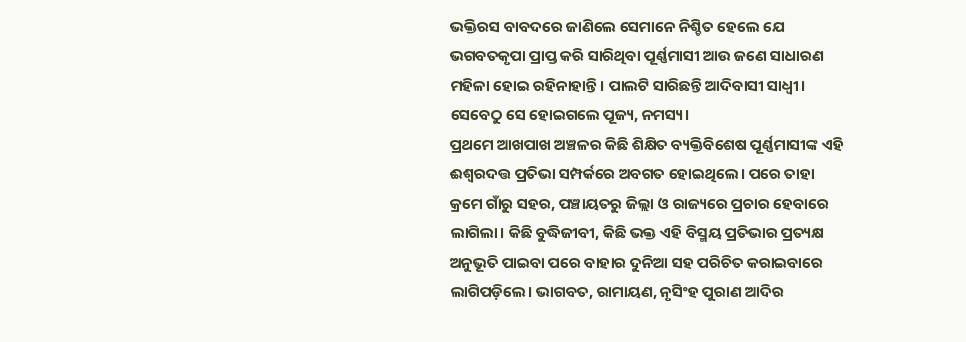ଭକ୍ତିରସ ବାବଦରେ ଜାଣିଲେ ସେମାନେ ନିଶ୍ଚିତ ହେଲେ ଯେ ଭଗବତକୃପା ପ୍ରାପ୍ତ କରି ସାରିଥିବା ପୂର୍ଣ୍ଣମାସୀ ଆଉ ଜଣେ ସାଧାରଣ ମହିଳା ହୋଇ ରହିନାହାନ୍ତି। ପାଲଟି ସାରିଛନ୍ତି ଆଦିବାସୀ ସାଧ୍ବୀ। ସେବେଠୁ ସେ ହୋଇଗଲେ ପୂଜ୍ୟ, ନମସ୍ୟ।
ପ୍ରଥମେ ଆଖପାଖ ଅଞ୍ଚଳର କିଛି ଶିକ୍ଷିତ ବ୍ୟକ୍ତିବିଶେଷ ପୂର୍ଣ୍ଣମାସୀଙ୍କ ଏହି ଈଶ୍ବରଦତ୍ତ ପ୍ରତିଭା ସମ୍ପର୍କରେ ଅବଗତ ହୋଇଥିଲେ। ପରେ ତାହା କ୍ରମେ ଗାଁରୁ ସହର, ପଞ୍ଚାୟତରୁ ଜିଲ୍ଲା ଓ ରାଜ୍ୟରେ ପ୍ରଚାର ହେବାରେ ଲାଗିଲା। କିଛି ବୁଦ୍ଧିଜୀବୀ, କିଛି ଭକ୍ତ ଏହି ବିସ୍ମୟ ପ୍ରତିଭାର ପ୍ରତ୍ୟକ୍ଷ ଅନୁଭୂତି ପାଇବା ପରେ ବାହାର ଦୁନିଆ ସହ ପରିଚିତ କରାଇବାରେ ଲାଗିପଡ଼ିଲେ। ଭାଗବତ, ରାମାୟଣ, ନୃସିଂହ ପୁରାଣ ଆଦିର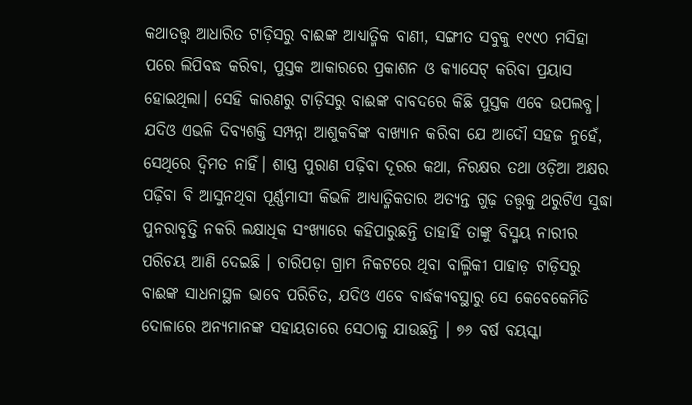କଥାତତ୍ତ୍ବ ଆଧାରିତ ଟାଡ଼ିସରୁ ବାଈଙ୍କ ଆଧ୍ୟାତ୍ମିକ ବାଣୀ, ସଙ୍ଗୀତ ସବୁକୁ ୧୯୯୦ ମସିହା ପରେ ଲିପିବଦ୍ଧ କରିବା, ପୁସ୍ତକ ଆକାରରେ ପ୍ରକାଶନ ଓ କ୍ୟାସେଟ୍ କରିବା ପ୍ରୟାସ ହୋଇଥିଲା। ସେହି କାରଣରୁ ଟାଡ଼ିସରୁ ବାଈଙ୍କ ବାବଦରେ କିଛି ପୁସ୍ତକ ଏବେ ଉପଲବ୍ଧ।
ଯଦିଓ ଏଭଳି ଦିବ୍ୟଶକ୍ତି ସମ୍ପନ୍ନା ଆଶୁକବିଙ୍କ ବାଖ୍ୟାନ କରିବା ଯେ ଆଦୌ ସହଜ ନୁହେଁ, ସେଥିରେ ଦ୍ବିମତ ନାହିଁ। ଶାସ୍ତ୍ର ପୁରାଣ ପଢ଼ିବା ଦୂରର କଥା, ନିରକ୍ଷର ତଥା ଓଡ଼ିଆ ଅକ୍ଷର ପଢ଼ିବା ବି ଆସୁନଥିବା ପୂର୍ଣ୍ଣମାସୀ କିଭଳି ଆଧ୍ୟାତ୍ମିକତାର ଅତ୍ୟନ୍ତ ଗୁଢ଼ ତତ୍ତ୍ୱକୁ ଥରୁଟିଏ ସୁଦ୍ଧା ପୁନରାବୃତ୍ତି ନକରି ଲକ୍ଷାଧିକ ସଂଖ୍ୟାରେ କହିପାରୁଛନ୍ତି ତାହାହିଁ ତାଙ୍କୁ ବିସ୍ମୟ ନାରୀର ପରିଚୟ ଆଣି ଦେଇଛି । ଚାରିପଡ଼ା ଗ୍ରାମ ନିକଟରେ ଥିବା ବାଲ୍ମିକୀ ପାହାଡ଼ ଟାଡ଼ିସରୁ ବାଈଙ୍କ ସାଧନାସ୍ଥଳ ଭାବେ ପରିଚିତ, ଯଦିଓ ଏବେ ବାର୍ଦ୍ଧକ୍ୟବସ୍ଥାରୁ ସେ କେବେକେମିତି ଦୋଳାରେ ଅନ୍ୟମାନଙ୍କ ସହାୟତାରେ ସେଠାକୁ ଯାଉଛନ୍ତି । ୭୬ ବର୍ଷ ବୟସ୍କା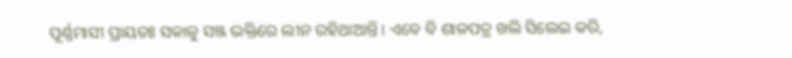ପୂର୍ଣ୍ଣମାସୀ ପ୍ରାୟତଃ ସକାଳୁ ସଞ୍ଜ ଭକ୍ତିରେ ଲୀନ ରହିଥାଆନ୍ତି। ଏବେ ବି ଶାଳପତ୍ର ଖଲି ସିଲେଇ କରି,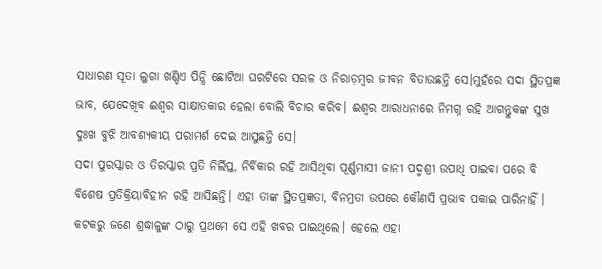ସାଧାରଣ ସୂତା ଲୁଗା ଖଣ୍ଡିଏ ପିନ୍ଧି ଛୋଟିଆ ଘରଟିରେ ସରଳ ଓ ନିରାଡ଼ମ୍ବର ଜୀବନ ବିତାଉଛନ୍ତି ସେ।ମୁହଁରେ ସଦା ସ୍ଥିତପ୍ରଜ୍ଞ ଭାବ, ଯେଦେଖିବ ଈଶ୍ବର ସାକ୍ଷାତକାର ହେଲା ବୋଲି ବିଚାର କରିବ। ଈଶ୍ବର ଆରାଧନାରେ ନିମଗ୍ନ ରହି ଆଗନ୍ତୁକଙ୍କ ସୁଖ ଦୁଃଖ ବୁଝି ଆବଶ୍ୟକୀୟ ପରାମର୍ଶ ଦେଇ ଆସୁଛନ୍ତି ସେ।
ସଦା ପୁରସ୍କାର ଓ ତିରସ୍କାର ପ୍ରତି ନିର୍ଲିପ୍ତ, ନିର୍ବିକାର ରହି ଆସିଥିବା ପୂର୍ଣ୍ଣମାସୀ ଜାନୀ ପଦ୍ମଶ୍ରୀ ଉପାଧି ପାଇବା ପରେ ବି ବିଶେଷ ପ୍ରତିକ୍ରିୟାବିହୀନ ରହି ଆସିଛନ୍ତି। ଏହା ତାଙ୍କ ସ୍ଥିତପ୍ରଜ୍ଞତା, ବିନମ୍ରତା ଉପରେ କୌଣସି ପ୍ରଭାବ ପକାଇ ପାରିନାହିଁ । କଟକରୁ ଜଣେ ଶ୍ରଦ୍ଧାଳୁଙ୍କ ଠାରୁ ପ୍ରଥମେ ସେ ଏହି ଖବର ପାଇଥିଲେ। ହେଲେ ଏହା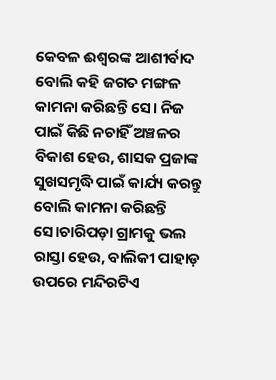କେବଳ ଈଶ୍ୱରଙ୍କ ଆଶୀର୍ବାଦ ବୋଲି କହି ଜଗତ ମଙ୍ଗଳ କାମନା କରିଛନ୍ତି ସେ। ନିଜ ପାଇଁ କିଛି ନଚାହିଁ ଅଞ୍ଚଳର ବିକାଶ ହେଉ, ଶାସକ ପ୍ରଜାଙ୍କ ସୁଖସମୃଦ୍ଧି ପାଇଁ କାର୍ଯ୍ୟ କରନ୍ତୁ ବୋଲି କାମନା କରିଛନ୍ତି ସେ।ଚାରିପଡ଼ା ଗ୍ରାମକୁ ଭଲ ରାସ୍ତା ହେଉ, ବାଲିକୀ ପାହାଡ଼ ଉପରେ ମନ୍ଦିରଟିଏ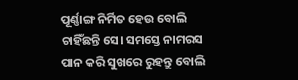ପୂର୍ଣ୍ଣାଙ୍ଗ ନିର୍ମିତ ହେଉ ବୋଲି ଚାହିଁଛନ୍ତି ସେ। ସମସ୍ତେ ନାମରସ ପାନ କରି ସୁଖରେ ରୁହନ୍ତୁ ବୋଲି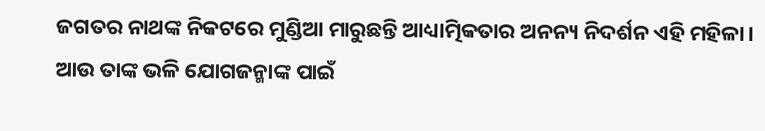ଜଗତର ନାଥଙ୍କ ନିକଟରେ ମୁଣ୍ଡିଆ ମାରୁଛନ୍ତି ଆଧ୍ୟାତ୍ମିକତାର ଅନନ୍ୟ ନିଦର୍ଶନ ଏହି ମହିଳା। ଆଉ ତାଙ୍କ ଭଳି ଯୋଗଜନ୍ମାଙ୍କ ପାଇଁ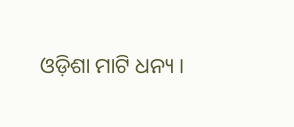ଓଡ଼ିଶା ମାଟି ଧନ୍ୟ ।